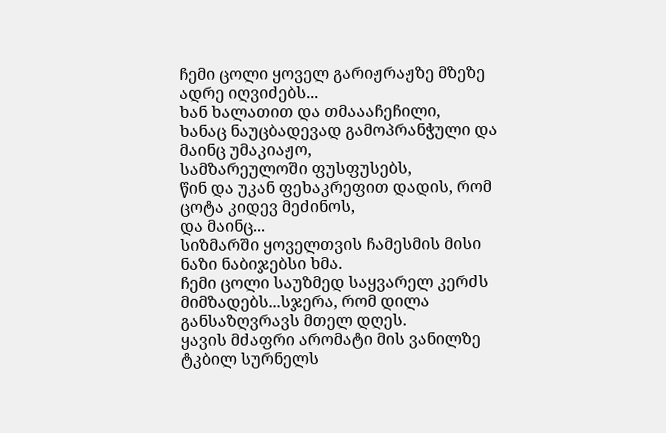ჩემი ცოლი ყოველ გარიჟრაჟზე მზეზე ადრე იღვიძებს...
ხან ხალათით და თმაააჩეჩილი,
ხანაც ნაუცბადევად გამოპრანჭული და მაინც უმაკიაჟო,
სამზარეულოში ფუსფუსებს,
წინ და უკან ფეხაკრეფით დადის, რომ ცოტა კიდევ მეძინოს,
და მაინც...
სიზმარში ყოველთვის ჩამესმის მისი ნაზი ნაბიჯებსი ხმა.
ჩემი ცოლი საუზმედ საყვარელ კერძს მიმზადებს...სჯერა, რომ დილა განსაზღვრავს მთელ დღეს.
ყავის მძაფრი არომატი მის ვანილზე ტკბილ სურნელს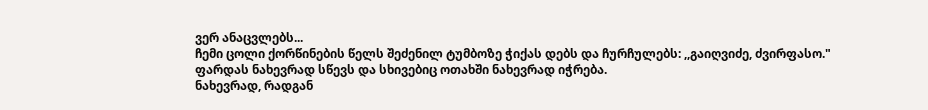ვერ ანაცვლებს...
ჩემი ცოლი ქორწინების წელს შეძენილ ტუმბოზე ჭიქას დებს და ჩურჩულებს: ,,გაიღვიძე, ძვირფასო."
ფარდას ნახევრად სწევს და სხივებიც ოთახში ნახევრად იჭრება.
ნახევრად, რადგან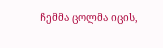ჩემმა ცოლმა იცის,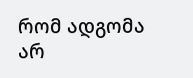რომ ადგომა არ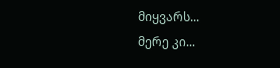მიყვარს...
მერე კი...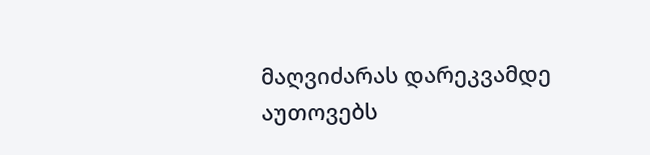მაღვიძარას დარეკვამდე აუთოვებს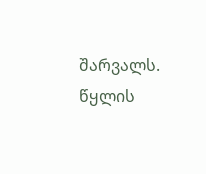შარვალს.
წყლის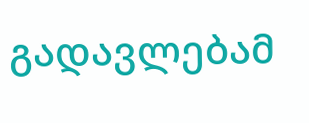გადავლებამ